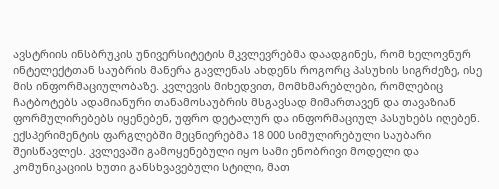ავსტრიის ინსბრუკის უნივერსიტეტის მკვლევრებმა დაადგინეს, რომ ხელოვნურ ინტელექტთან საუბრის მანერა გავლენას ახდენს როგორც პასუხის სიგრძეზე, ისე მის ინფორმაციულობაზე. კვლევის მიხედვით, მომხმარებლები, რომლებიც ჩატბოტებს ადამიანური თანამოსაუბრის მსგავსად მიმართავენ და თავაზიან ფორმულირებებს იყენებენ, უფრო დეტალურ და ინფორმაციულ პასუხებს იღებენ.
ექსპერიმენტის ფარგლებში მეცნიერებმა 18 000 სიმულირებული საუბარი შეისწავლეს. კვლევაში გამოყენებული იყო სამი ენობრივი მოდელი და კომუნიკაციის ხუთი განსხვავებული სტილი, მათ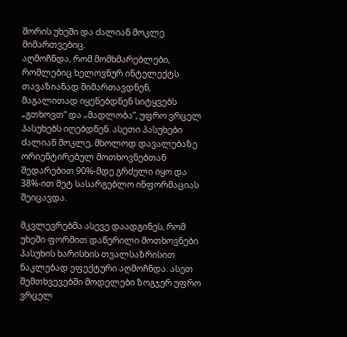შორის უხეში და ძალიან მოკლე მიმართვებიც.
აღმოჩნდა, რომ მომხმარებლები, რომლებიც ხელოვნურ ინტელექტს თავაზიანად მიმართავდნენ, მაგალითად იყენებდნენ სიტყვებს „გთხოვთ“ და „მადლობა“, უფრო ვრცელ პასუხებს იღებდნენ. ასეთი პასუხები ძალიან მოკლე, მხოლოდ დავალებაზე ორიენტირებულ მოთხოვნებთან შედარებით 90%-მდე გრძელი იყო და 38%-ით მეტ სასარგებლო ინფორმაციას შეიცავდა.

მკვლევრებმა ასევე დაადგინეს, რომ უხეში ფორმით დაწერილი მოთხოვნები პასუხის ხარისხის თვალსაზრისით ნაკლებად ეფექტური აღმოჩნდა. ასეთ შემთხვევებში მოდელები ზოგჯერ უფრო ვრცელ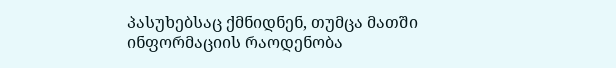პასუხებსაც ქმნიდნენ, თუმცა მათში ინფორმაციის რაოდენობა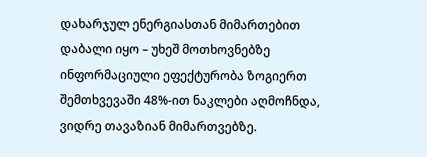დახარჯულ ენერგიასთან მიმართებით დაბალი იყო – უხეშ მოთხოვნებზე ინფორმაციული ეფექტურობა ზოგიერთ შემთხვევაში 48%-ით ნაკლები აღმოჩნდა, ვიდრე თავაზიან მიმართვებზე.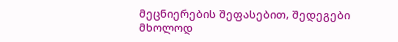მეცნიერების შეფასებით, შედეგები მხოლოდ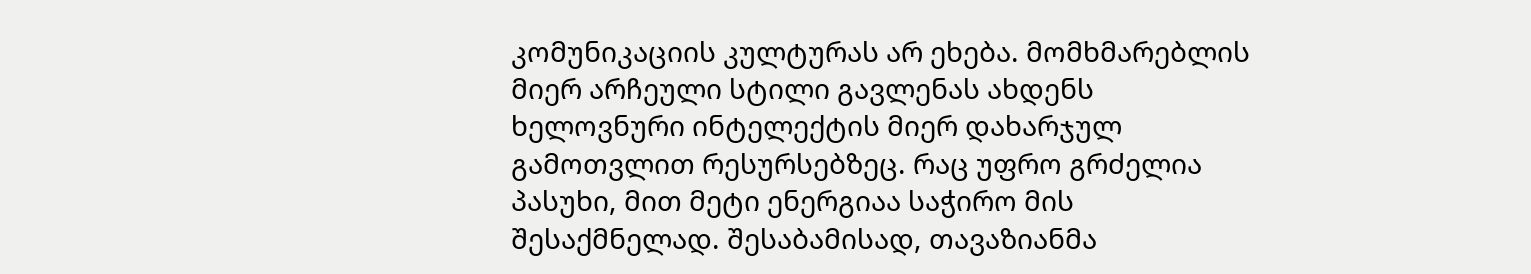კომუნიკაციის კულტურას არ ეხება. მომხმარებლის მიერ არჩეული სტილი გავლენას ახდენს ხელოვნური ინტელექტის მიერ დახარჯულ გამოთვლით რესურსებზეც. რაც უფრო გრძელია პასუხი, მით მეტი ენერგიაა საჭირო მის შესაქმნელად. შესაბამისად, თავაზიანმა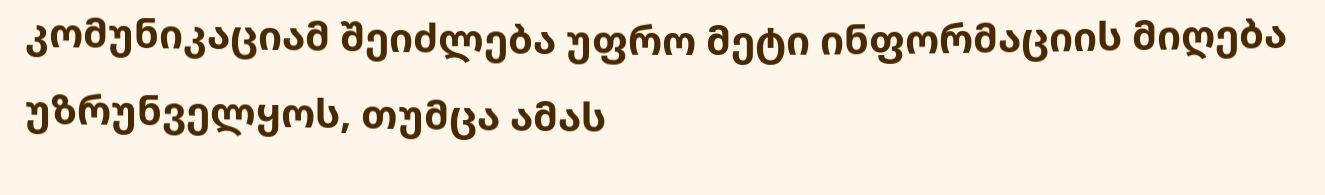კომუნიკაციამ შეიძლება უფრო მეტი ინფორმაციის მიღება უზრუნველყოს, თუმცა ამას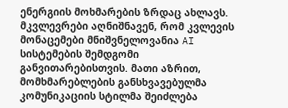ენერგიის მოხმარების ზრდაც ახლავს.
მკვლევრები აღნიშნავენ, რომ კვლევის მონაცემები მნიშვნელოვანია AI სისტემების შემდგომი განვითარებისთვის. მათი აზრით, მომხმარებლების განსხვავებულმა კომუნიკაციის სტილმა შეიძლება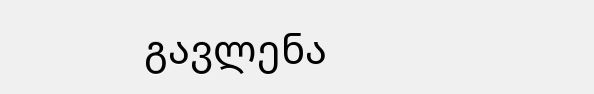გავლენა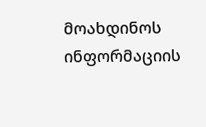მოახდინოს ინფორმაციის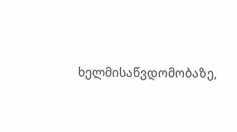ხელმისაწვდომობაზე,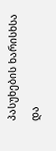პასუხების ხარისხსა და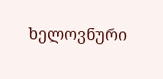ხელოვნური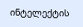ინტელექტის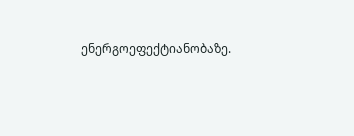ენერგოეფექტიანობაზე.